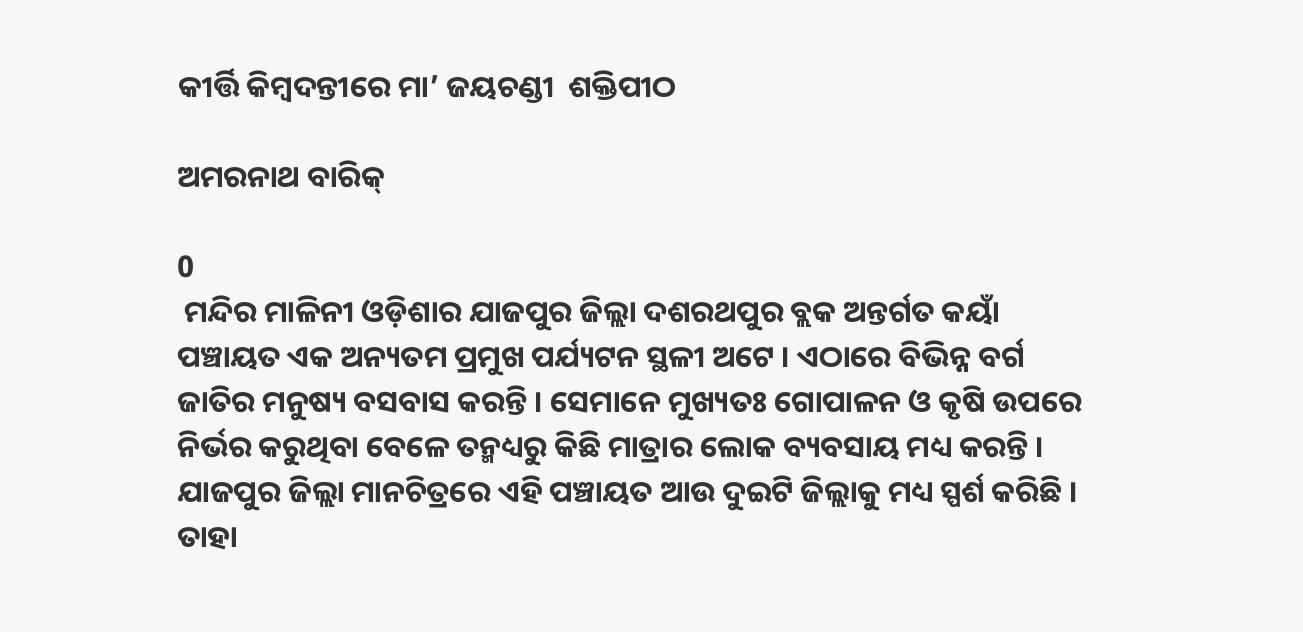କୀର୍ତ୍ତି କିମ୍ବଦନ୍ତୀରେ ମା’ ଜୟଚଣ୍ଡୀ  ଶକ୍ତିପୀଠ

ଅମରନାଥ ବାରିକ୍

0
 ମନ୍ଦିର ମାଳିନୀ ଓଡ଼ିଶାର ଯାଜପୁର ଜିଲ୍ଲା ଦଶରଥପୁର ବ୍ଲକ ଅନ୍ତର୍ଗତ କୟାଁ ପଞ୍ଚାୟତ ଏକ ଅନ୍ୟତମ ପ୍ରମୁଖ ପର୍ଯ୍ୟଟନ ସ୍ଥଳୀ ଅଟେ । ଏଠାରେ ବିଭିନ୍ନ ବର୍ଗ ଜାତିର ମନୁଷ୍ୟ ବସବାସ କରନ୍ତି । ସେମାନେ ମୁଖ୍ୟତଃ ଗୋପାଳନ ଓ କୃଷି ଉପରେ ନିର୍ଭର କରୁଥିବା ବେଳେ ତନ୍ମଧ୍ୟରୁ କିଛି ମାତ୍ରାର ଲୋକ ବ୍ୟବସାୟ ମଧ୍ୟ କରନ୍ତି । ଯାଜପୁର ଜିଲ୍ଲା ମାନଚିତ୍ରରେ ଏହି ପଞ୍ଚାୟତ ଆଉ ଦୁଇଟି ଜିଲ୍ଲାକୁ ମଧ୍ୟ ସ୍ପର୍ଶ କରିଛି । ତାହା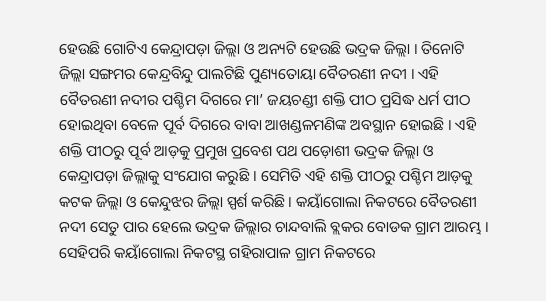ହେଉଛି ଗୋଟିଏ କେନ୍ଦ୍ରାପଡ଼ା ଜିଲ୍ଲା ଓ ଅନ୍ୟଟି ହେଉଛି ଭଦ୍ରକ ଜିଲ୍ଲା । ତିନୋଟି ଜିଲ୍ଲା ସଙ୍ଗମର କେନ୍ଦ୍ରବିନ୍ଦୁ ପାଲଟିଛି ପୁଣ୍ୟତୋୟା ବୈତରଣୀ ନଦୀ । ଏହି ବୈତରଣୀ ନଦୀର ପଶ୍ଚିମ ଦିଗରେ ମା’ ଜୟଚଣ୍ଡୀ ଶକ୍ତି ପୀଠ ପ୍ରସିଦ୍ଧ ଧର୍ମ ପୀଠ ହୋଇଥିବା ବେଳେ ପୂର୍ବ ଦିଗରେ ବାବା ଆଖଣ୍ଡଳମଣିଙ୍କ ଅବସ୍ଥାନ ହୋଇଛି । ଏହି ଶକ୍ତି ପୀଠରୁ ପୂର୍ବ ଆଡ଼କୁ ପ୍ରମୁଖ ପ୍ରବେଶ ପଥ ପଡ଼ୋଶୀ ଭଦ୍ରକ ଜିଲ୍ଲା ଓ କେନ୍ଦ୍ରାପଡ଼ା ଜିଲ୍ଲାକୁ ସଂଯୋଗ କରୁଛି । ସେମିତି ଏହି ଶକ୍ତି ପୀଠରୁ ପଶ୍ଚିମ ଆଡ଼କୁ କଟକ ଜିଲ୍ଲା ଓ କେନ୍ଦୁଝର ଜିଲ୍ଲା ସ୍ପର୍ଶ କରିଛି । କୟାଁଗୋଲା ନିକଟରେ ବୈତରଣୀ ନଦୀ ସେତୁ ପାର ହେଲେ ଭଦ୍ରକ ଜିଲ୍ଲାର ଚାନ୍ଦବାଲି ବ୍ଲକର ବୋଡକ ଗ୍ରାମ ଆରମ୍ଭ । ସେହିପରି କୟାଁଗୋଲା ନିକଟସ୍ଥ ଗହିରାପାଳ ଗ୍ରାମ ନିକଟରେ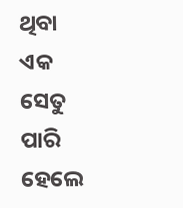ଥିବା ଏକ ସେତୁ ପାରି ହେଲେ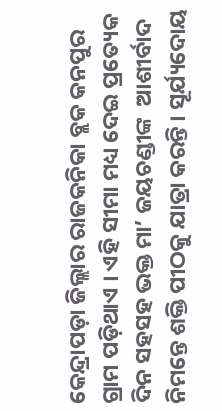କେନ୍ଦ୍ରାପଡ଼ା ଜିଲ୍ଲାର ରାଜକନିକା ବ୍ଲକ କନପୁର ଗ୍ରାମ ପଡ଼ିଥାଏ । ଏହି ସୀମା ମଧ୍ୟ ଦେଇ ପ୍ରତ୍ୟେକ ଦିନ ସହସହ ଭକ୍ତ ମା’ ଜୟଚଣ୍ଡୀଙ୍କ  ଆଶୀର୍ବାଦ ନିମନ୍ତେ ଶକ୍ତି ପୀଠକୁ ଯାତ୍ରା କରନ୍ତି । ସୂର୍ଯ୍ୟଦୋୟ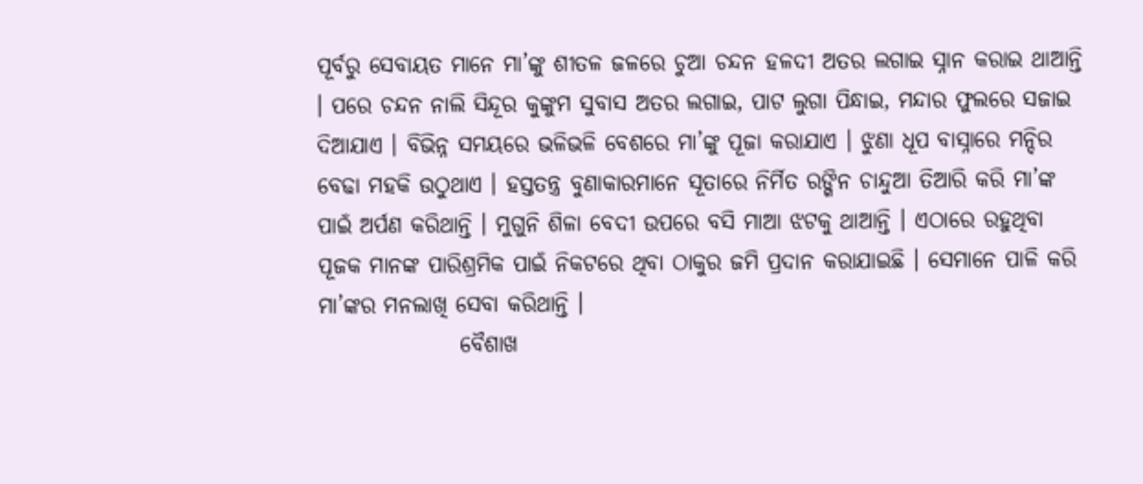ପୂର୍ବରୁ ସେବାୟତ ମାନେ ମା’ଙ୍କୁ ଶୀତଳ ଜଳରେ ଚୁଆ ଚନ୍ଦନ ହଳଦୀ ଅତର ଲଗାଇ ସ୍ନାନ କରାଇ ଥାଆନ୍ତି । ପରେ ଚନ୍ଦନ ନାଲି ସିନ୍ଦୂର କୁଙ୍କୁମ ସୁବାସ ଅତର ଲଗାଇ, ପାଟ ଲୁଗା ପିନ୍ଧାଇ, ମନ୍ଦାର ଫୁଲରେ ସଜାଇ ଦିଆଯାଏ । ବିଭିନ୍ନ ସମୟରେ ଭଳିଭଳି ବେଶରେ ମା’ଙ୍କୁ ପୂଜା କରାଯାଏ । ଝୁଣା ଧୂପ ବାସ୍ନାରେ ମନ୍ଦିର ବେଢା ମହକି ଉଠୁଥାଏ । ହସ୍ତତନ୍ତ୍ର ବୁଣାକାରମାନେ ସୂତାରେ ନିର୍ମିତ ରଙ୍ଗିନ ଚାନ୍ଦୁଆ ତିଆରି କରି ମା’ଙ୍କ ପାଇଁ ଅର୍ପଣ କରିଥାନ୍ତି । ମୁଗୁନି ଶିଳା ବେଦୀ ଉପରେ ବସି ମାଆ ଝଟକୁ ଥାଆନ୍ତି । ଏଠାରେ ରହୁଥିବା ପୂଜକ ମାନଙ୍କ ପାରିଶ୍ରମିକ ପାଇଁ ନିକଟରେ ଥିବା ଠାକୁର ଜମି ପ୍ରଦାନ କରାଯାଇଛି । ସେମାନେ ପାଳି କରି ମା’ଙ୍କର ମନଲାଖି ସେବା କରିଥାନ୍ତି ।
                ବୈଶାଖ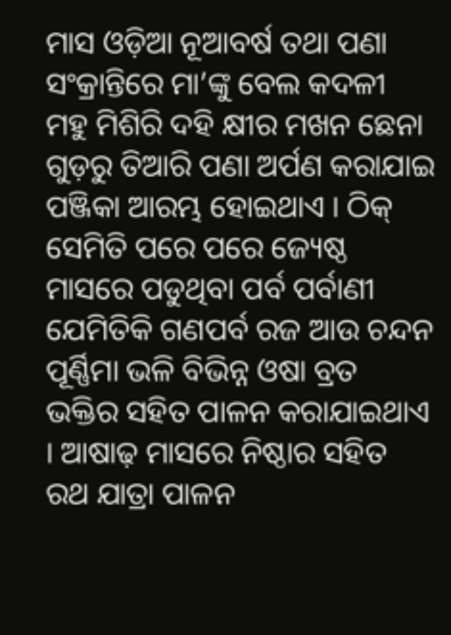ମାସ ଓଡ଼ିଆ ନୂଆବର୍ଷ ତଥା ପଣା ସଂକ୍ରାନ୍ତିରେ ମା’ଙ୍କୁ ବେଲ କଦଳୀ ମହୁ ମିଶିରି ଦହି କ୍ଷୀର ମଖନ ଛେନା ଗୁଡ଼ରୁ ତିଆରି ପଣା ଅର୍ପଣ କରାଯାଇ ପଞ୍ଜିକା ଆରମ୍ଭ ହୋଇଥାଏ । ଠିକ୍ ସେମିତି ପରେ ପରେ ଜ୍ୟେଷ୍ଠ ମାସରେ ପଡୁଥିବା ପର୍ବ ପର୍ବାଣୀ ଯେମିତିକି ଗଣପର୍ବ ରଜ ଆଉ ଚନ୍ଦନ ପୂର୍ଣ୍ଣିମା ଭଳି ବିଭିନ୍ନ ଓଷା ବ୍ରତ ଭକ୍ତିର ସହିତ ପାଳନ କରାଯାଇଥାଏ । ଆଷାଢ଼ ମାସରେ ନିଷ୍ଠାର ସହିତ ରଥ ଯାତ୍ରା ପାଳନ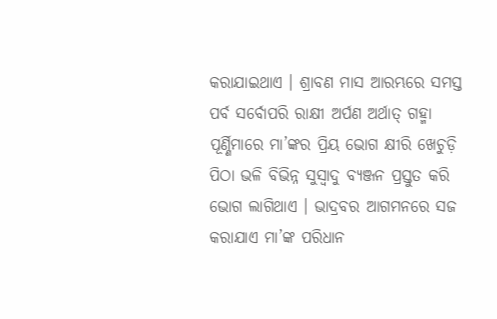କରାଯାଇଥାଏ । ଶ୍ରାବଣ ମାସ ଆରମ୍ଭରେ ସମସ୍ତ ପର୍ବ ସର୍ବୋପରି ରାକ୍ଷୀ ଅର୍ପଣ ଅର୍ଥାତ୍ ଗହ୍ମା ପୂର୍ଣ୍ଣିମାରେ ମା’ଙ୍କର ପ୍ରିୟ ଭୋଗ କ୍ଷୀରି ଖେଚୁଡ଼ି ପିଠା ଭଳି ବିଭିନ୍ନ ସୁସ୍ୱାଦୁ ବ୍ୟଞ୍ଜନ ପ୍ରସ୍ତୁତ କରି ଭୋଗ ଲାଗିଥାଏ । ଭାଦ୍ରବର ଆଗମନରେ ସଜ କରାଯାଏ ମା’ଙ୍କ ପରିଧାନ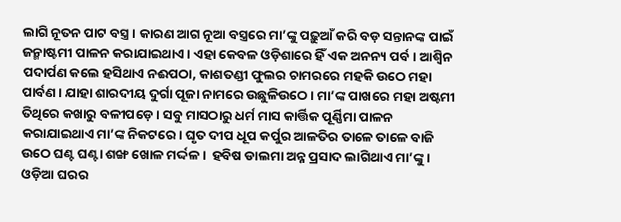ଲାଗି ନୂତନ ପାଟ ବସ୍ତ୍ର । କାରଣ ଆଗ ନୂଆ ବସ୍ତ୍ରରେ ମା’ଙ୍କୁ ପଢ଼ୁଆଁ କରି ବଡ଼ ସନ୍ତାନଙ୍କ ପାଇଁ ଜନ୍ମାଷ୍ଟମୀ ପାଳନ କରାଯାଇଥାଏ । ଏହା କେବଳ ଓଡ଼ିଶାରେ ହିଁ ଏକ ଅନନ୍ୟ ପର୍ବ । ଆଶ୍ୱିନ ପଦାର୍ପଣ କଲେ ହସିଥାଏ ନଈପଠା, କାଶତଣ୍ଡୀ ଫୁଲର ଚାମରରେ ମହକି ଉଠେ ମହା ପାର୍ବଣ । ଯାହା ଶାରଦୀୟ ଦୁର୍ଗା ପୂଜା ନାମରେ ଉଛୁଳିଉଠେ । ମା’ଙ୍କ ପାଖରେ ମହା ଅଷ୍ଟମୀ ତିଥିରେ କଖାରୁ ବଳୀପଡ଼େ । ସବୁ ମାସଠାରୁ ଧର୍ମ ମାସ କାର୍ତ୍ତିକ ପୂର୍ଣ୍ଣିମା ପାଳନ କରାଯାଇଥାଏ ମା’ଙ୍କ ନିକଟରେ । ଘୃତ ଦୀପ ଧୂପ କର୍ପୁର ଆଳତିର ତାଳେ ତାଳେ ବାଜି ଉଠେ ଘଣ୍ଟ ଘଣ୍ଟା ଶଙ୍ଖ ଖୋଳ ମର୍ଦ୍ଦଳ ।  ହବିଷ ଡାଲମା ଅନ୍ନ ପ୍ରସାଦ ଲାଗିଥାଏ ମା’ଙ୍କୁ । ଓଡ଼ିଆ ଘରର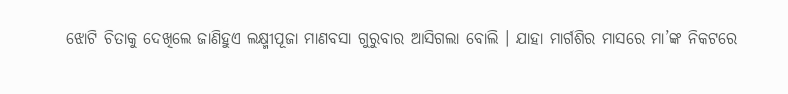ଝୋଟି ଚିତାକୁ ଦେଖିଲେ ଜାଣିହୁଏ ଲକ୍ଷ୍ମୀପୂଜା ମାଣବସା ଗୁରୁବାର ଆସିଗଲା ବୋଲି । ଯାହା ମାର୍ଗଶିର ମାସରେ ମା’ଙ୍କ ନିକଟରେ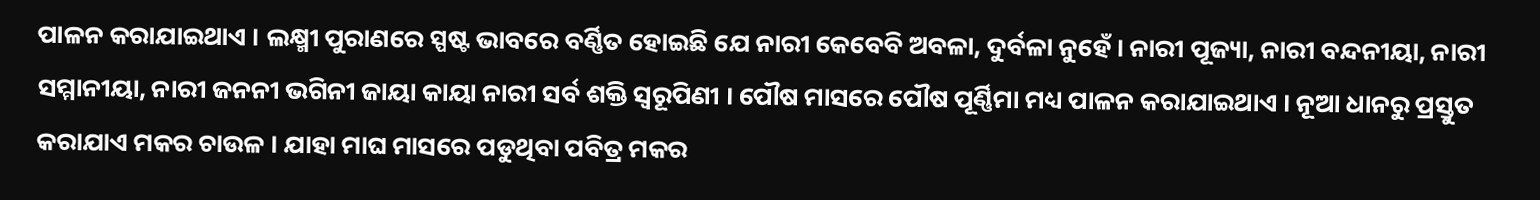ପାଳନ କରାଯାଇଥାଏ । ଲକ୍ଷ୍ମୀ ପୁରାଣରେ ସ୍ପଷ୍ଟ ଭାବରେ ବର୍ଣ୍ଣିତ ହୋଇଛି ଯେ ନାରୀ କେବେବି ଅବଳା, ଦୁର୍ବଳା ନୁହେଁ । ନାରୀ ପୂଜ୍ୟା, ନାରୀ ବନ୍ଦନୀୟା, ନାରୀ ସମ୍ମାନୀୟା, ନାରୀ ଜନନୀ ଭଗିନୀ ଜାୟା କାୟା ନାରୀ ସର୍ବ ଶକ୍ତି ସ୍ୱରୂପିଣୀ । ପୌଷ ମାସରେ ପୌଷ ପୂର୍ଣ୍ଣିମା ମଧ୍ୟ ପାଳନ କରାଯାଇଥାଏ । ନୂଆ ଧାନରୁ ପ୍ରସ୍ତୁତ କରାଯାଏ ମକର ଚାଉଳ । ଯାହା ମାଘ ମାସରେ ପଡୁଥିବା ପବିତ୍ର ମକର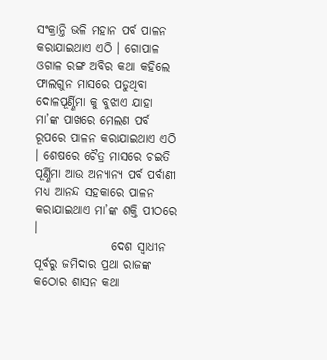ସଂକ୍ରାନ୍ତି ଭଳି ମହାନ ପର୍ବ ପାଳନ କରାଯାଇଥାଏ ଏଠି । ଗୋପାଳ ଓଗାଳ ରଙ୍ଗ ଅବିର କଥା କହିଲେ ଫାଲଗୁନ ମାସରେ ପଡୁଥିବା ଦୋଳପୂର୍ଣ୍ଣିମା କୁ ବୁଝାଏ ଯାହା ମା’ଙ୍କ ପାଖରେ ମେଲଣ ପର୍ବ ରୂପରେ ପାଳନ କରାଯାଇଥାଏ ଏଠି । ଶେଷରେ ଚୈତ୍ର ମାସରେ ଚଇତି ପୂର୍ଣ୍ଣିମା ଆଉ ଅନ୍ୟାନ୍ୟ ପର୍ବ ପର୍ବାଣୀ ମଧ୍ୟ ଆନନ୍ଦ ସହକାରେ ପାଳନ କରାଯାଇଥାଏ ମା’ଙ୍କ ଶକ୍ତି ପୀଠରେ ।
                ଦେଶ ସ୍ୱାଧୀନ ପୂର୍ବରୁ ଜମିଦାର ପ୍ରଥା ରାଜଙ୍କ କଠୋର ଶାସନ କଥା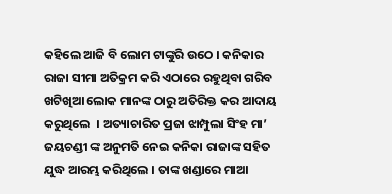କହିଲେ ଆଜି ବି ଲୋମ ଟାଙ୍କୁରି ଉଠେ । କନିକାର ରାଜା ସୀମା ଅତିକ୍ରମ କରି ଏଠାରେ ରହୁଥିବା ଗରିବ ଖଟିଖିଆ ଲୋକ ମାନଙ୍କ ଠାରୁ ଅତିରିକ୍ତ କର ଆଦାୟ କରୁଥିଲେ  । ଅତ୍ୟାଚାରିତ ପ୍ରଜା ଝାମ୍ପୁଲା ସିଂହ ମା’ ଜୟଚଣ୍ଡୀ ଙ୍କ ଅନୁମତି ନେଇ କନିକା ରାଜାଙ୍କ ସହିତ ଯୁଦ୍ଧ ଆରମ୍ଭ କରିଥିଲେ । ତାଙ୍କ ଖଣ୍ଡାରେ ମାଆ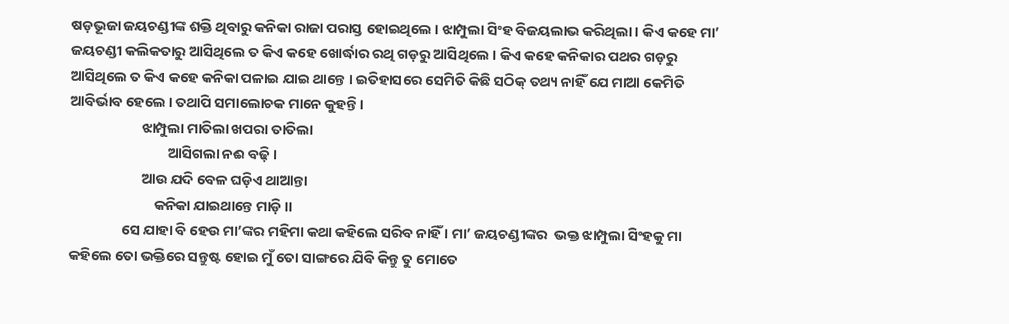ଷଡ଼ଭୂଜା ଜୟଚଣ୍ଡୀଙ୍କ ଶକ୍ତି ଥିବାରୁ କନିକା ରାଜା ପରାସ୍ତ ହୋଇଥିଲେ । ଝାମ୍ପୁଲା ସିଂହ ବିଜୟଲାଭ କରିଥିଲା । କିଏ କହେ ମା’ ଜୟଚଣ୍ଡୀ କଲିକତାରୁ ଆସିଥିଲେ ତ କିଏ କହେ ଖୋର୍ଦ୍ଧାର ରଥି ଗଡ଼ରୁ ଆସିଥିଲେ । କିଏ କହେ କନିକାର ପଥର ଗଡ଼ରୁ ଆସିଥିଲେ ତ କିଏ କହେ କନିକା ପଳାଇ ଯାଇ ଥାନ୍ତେ । ଇତିହାସରେ ସେମିତି କିଛି ସଠିକ୍ ତଥ୍ୟ ନାହିଁ ଯେ ମାଆ କେମିତି ଆବିର୍ଭାବ ହେଲେ । ତଥାପି ସମାଲୋଚକ ମାନେ କୁହନ୍ତି ।
                      ଝାମ୍ପୁଲା ମାତିଲା ଖପରା ତାତିଲା
                              ଆସିଗଲା ନଈ ବଢ଼ି ।
                      ଆଉ ଯଦି ବେଳ ଘଡ଼ିଏ ଥାଆନ୍ତା
                          କନିକା ଯାଇଥାନ୍ତେ ମାଡ଼ି ।।
                ସେ ଯାହା ବି ହେଉ ମା’ଙ୍କର ମହିମା କଥା କହିଲେ ସରିବ ନାହିଁ । ମା’ ଜୟଚଣ୍ଡୀଙ୍କର  ଭକ୍ତ ଝାମ୍ପୁଲା ସିଂହକୁ ମା କହିଲେ ତୋ ଭକ୍ତିରେ ସନ୍ତୁଷ୍ଟ ହୋଇ ମୁଁ ତୋ ସାଙ୍ଗରେ ଯିବି କିନ୍ତୁ ତୁ ମୋତେ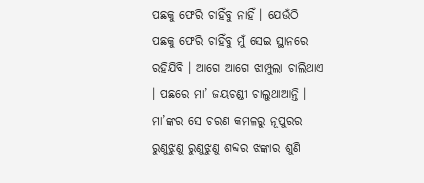ପଛକୁ ଫେରି ଚାହିଁବୁ ନାହିଁ । ଯେଉଁଠି ପଛକୁ ଫେରି ଚାହିଁବୁ ମୁଁ ସେଇ ସ୍ଥାନରେ ରହିଯିବି । ଆଗେ ଆଗେ ଝାମ୍ପୁଲା ଚାଲିଥାଏ । ପଛରେ ମା’ ଜୟଚଣ୍ଡୀ ଚାଲୁଥାଆନ୍ତି । ମା’ଙ୍କର ସେ ଚରଣ କମଳରୁ ନୂପୁରର ରୁଣୁଝୁଣୁ ରୁଣୁଝୁଣୁ ଶବ୍ଦର ଝଙ୍କାର ଶୁଣି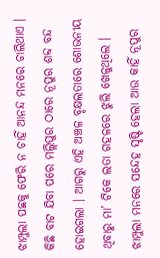ଝାମ୍ପୁଲା ପଛକୁ ଫେରି ନ ଚାହିଁ ଆନନ୍ଦ ମନରେ ଚାଲିଥାଏ । କିଛି ବାଟ ଯିବା ପରେ ମଲ୍ଲିପୁର ଠାରେ ନୂପୁର ଶବ୍ଦ ବନ୍ଦ ହୋଇଗଲା । ଆଗରୁ ଏହି ଅଞ୍ଚଳ ବୃକ୍ଷଲତାରେ ଶୋଭନୀୟ ଥିବାରୁ ମା’ ଟିକେ ଲତା ଗହଳରେ ଝୁଲି ଖେଳୁଥିଲେ । ଝାମ୍ପୁଲା ମନରେ ସନ୍ଦେହ ସୃଷ୍ଟି ହେଲା ଆଉ କାହିଁ ନୂପୁର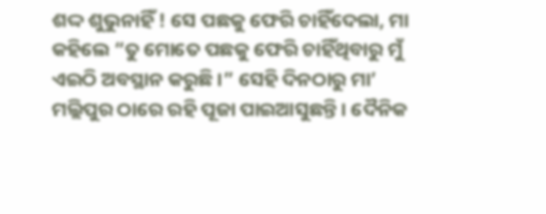ଶଦ୍ଦ ଶୁଭୁନାହିଁ ! ସେ ପଛକୁ ଫେରି ଚାହିଁଦେଲା, ମା କହିଲେ “ତୁ ମୋତେ ପଛକୁ ଫେରି ଚାହିଁଥିବାରୁ ମୁଁ ଏଇଠି ଅବସ୍ଥାନ କରୁଛି ।” ସେହି ଦିନଠାରୁ ମା’ ମଲ୍ଲିପୁର ଠାରେ ରହି ପୂଜା ପାଇଆସୁଛନ୍ତି । ଦୈନିକ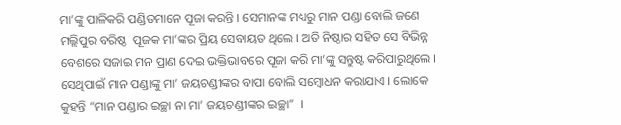ମା’ଙ୍କୁ ପାଳିକରି ପଣ୍ଡିତମାନେ ପୂଜା କରନ୍ତି । ସେମାନଙ୍କ ମଧ୍ୟରୁ ମାନ ପଣ୍ଡା ବୋଲି ଜଣେ ମଲ୍ଲିପୁର ବରିଷ୍ଠ  ପୂଜକ ମା’ଙ୍କର ପ୍ରିୟ ସେବାୟତ ଥିଲେ । ଅତି ନିଷ୍ଠାର ସହିତ ସେ ବିଭିନ୍ନ ବେଶରେ ସଜାଇ ମନ ପ୍ରାଣ ଦେଇ ଭକ୍ତିଭାବରେ ପୂଜା କରି ମା’ଙ୍କୁ ସନ୍ତୁଷ୍ଟ କରିପାରୁଥିଲେ । ସେଥିପାଇଁ ମାନ ପଣ୍ଡାଙ୍କୁ ମା’ ଜୟଚଣ୍ଡୀଙ୍କର ବାପା ବୋଲି ସମ୍ବୋଧନ କରାଯାଏ । ଲୋକେ କୁହନ୍ତି “ମାନ ପଣ୍ଡାର ଇଚ୍ଛା ନା ମା’ ଜୟଚଣ୍ଡୀଙ୍କର ଇଚ୍ଛା”  ।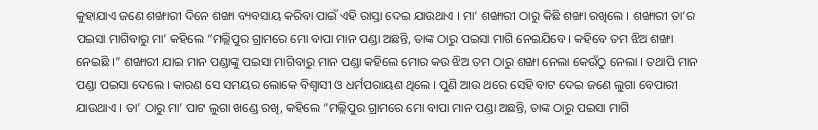କୁହାଯାଏ ଜଣେ ଶଙ୍ଖାରୀ ଦିନେ ଶଙ୍ଖା ବ୍ୟବସାୟ କରିବା ପାଇଁ ଏହି ରାସ୍ତା ଦେଇ ଯାଉଥାଏ । ମା’ ଶଙ୍ଖାରୀ ଠାରୁ କିଛି ଶଙ୍ଖା ରଖିଲେ । ଶଙ୍ଖାରୀ ତା’ର ପଇସା ମାଗିବାରୁ ମା’ କହିଲେ “ମଲ୍ଲିପୁର ଗ୍ରାମରେ ମୋ ବାପା ମାନ ପଣ୍ଡା ଅଛନ୍ତି, ତାଙ୍କ ଠାରୁ ପଇସା ମାଗି ନେଇଯିବେ । କହିବେ ତମ ଝିଅ ଶଙ୍ଖା ନେଇଛି ।” ଶଙ୍ଖାରୀ ଯାଇ ମାନ ପଣ୍ଡାଙ୍କୁ ପଇସା ମାଗିବାରୁ ମାନ ପଣ୍ଡା କହିଲେ ମୋର କଉ ଝିଅ ତମ ଠାରୁ ଶଙ୍ଖା ନେଲା କେଉଁଠୁ ନେଲା । ତଥାପି ମାନ ପଣ୍ଡା ପଇସା ଦେଲେ । କାରଣ ସେ ସମୟର ଲୋକେ ବିଶ୍ୱାସୀ ଓ ଧର୍ମପରାୟଣ ଥିଲେ । ପୁଣି ଆଉ ଥରେ ସେହି ବାଟ ଦେଇ ଜଣେ ଲୁଗା ବେପାରୀ ଯାଉଥାଏ । ତା’ ଠାରୁ ମା’ ପାଟ ଲୁଗା ଖଣ୍ଡେ ରଖି, କହିଲେ “ମଲ୍ଲିପୁର ଗ୍ରାମରେ ମୋ ବାପା ମାନ ପଣ୍ଡା ଅଛନ୍ତି, ତାଙ୍କ ଠାରୁ ପଇସା ମାଗି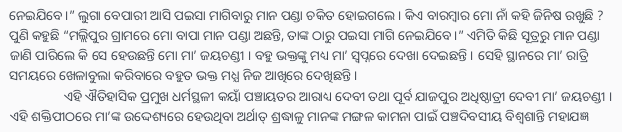ନେଇଯିବେ ।” ଲୁଗା ବେପାରୀ ଆସି ପଇସା ମାଗିବାରୁ ମାନ ପଣ୍ଡା ଚକିତ ହୋଇଗଲେ । କିଏ ବାରମ୍ବାର ମୋ ନାଁ କହି ଜିନିଷ ରଖୁଛି ? ପୁଣି କହୁଛି “ମଲ୍ଲିପୁର ଗ୍ରାମରେ ମୋ ବାପା ମାନ ପଣ୍ଡା ଅଛନ୍ତି, ତାଙ୍କ ଠାରୁ ପଇସା ମାଗି ନେଇଯିବେ ।” ଏମିତି କିଛି ସୂତ୍ରରୁ ମାନ ପଣ୍ଡା ଜାଣି ପାରିଲେ କି ସେ ହେଉଛନ୍ତି ମୋ ମା’ ଜୟଚଣ୍ଡୀ । ବହୁ ଭକ୍ତଙ୍କୁ ମଧ୍ୟ ମା’ ସ୍ୱପ୍ନରେ ଦେଖା ଦେଇଛନ୍ତି । ସେହି ସ୍ଥାନରେ ମା’ ରାତ୍ରି ସମୟରେ ଖେଳାବୁଲା କରିବାରେ ବହୁତ ଭକ୍ତ ମଧ୍ଯ ନିଜ ଆଖିରେ ଦେଖିଛନ୍ତି ।
                ଏହି ଐତିହାସିକ ପ୍ରମୁଖ ଧର୍ମସ୍ଥଳୀ କୟାଁ ପଞ୍ଚାୟତର ଆରାଧ୍ୟ ଦେବୀ ତଥା ପୂର୍ବ ଯାଜପୁର ଅଧିଷ୍ଠାତ୍ରୀ ଦେବୀ ମା’ ଜୟଚଣ୍ଡୀ । ଏହି ଶକ୍ତିପୀଠରେ ମା’ଙ୍କ ଉଦ୍ଦେଶ୍ୟରେ ହେଉଥିବା ଅର୍ଥାତ୍ ଶ୍ରଦ୍ଧାଳୁ ମାନଙ୍କ ମଙ୍ଗଳ କାମନା ପାଇଁ ପଞ୍ଚଦିବସୀୟ ବିଶ୍ୱଶାନ୍ତି ମହାଯଜ୍ଞ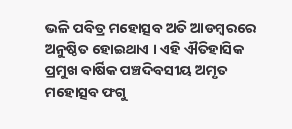ଭଳି ପବିତ୍ର ମହୋତ୍ସବ ଅତି ଆଡମ୍ବରରେ ଅନୁଷ୍ଠିତ ହୋଇଥାଏ । ଏହି ଐତିହାସିକ ପ୍ରମୁଖ ବାର୍ଷିକ ପଞ୍ଚଦିବସୀୟ ଅମୃତ ମହୋତ୍ସବ ଫଗୁ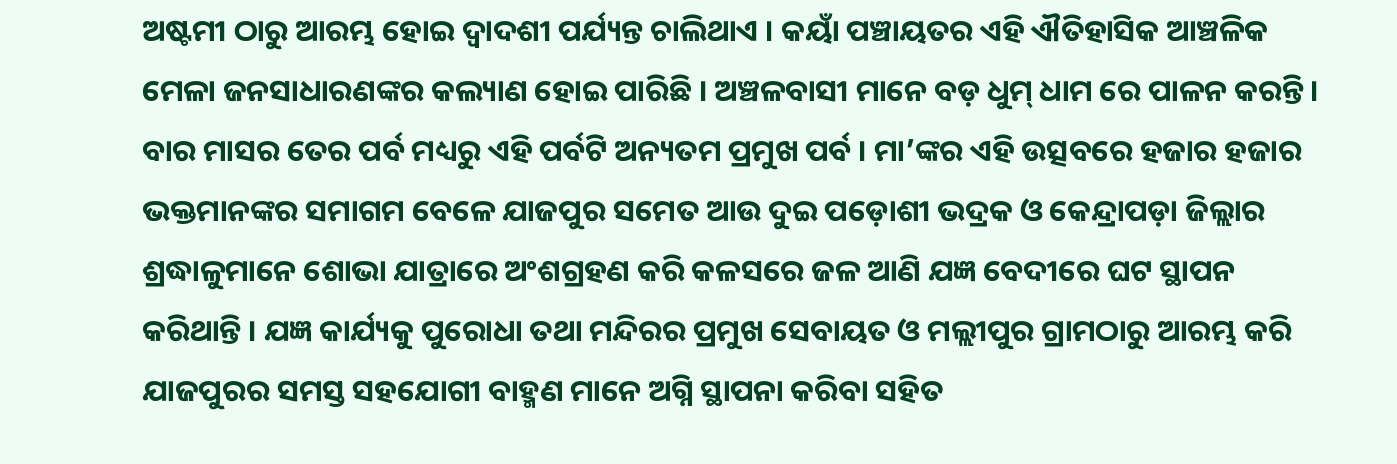ଅଷ୍ଟମୀ ଠାରୁ ଆରମ୍ଭ ହୋଇ ଦ୍ୱାଦଶୀ ପର୍ଯ୍ୟନ୍ତ ଚାଲିଥାଏ । କୟାଁ ପଞ୍ଚାୟତର ଏହି ଐତିହାସିକ ଆଞ୍ଚଳିକ ମେଳା ଜନସାଧାରଣଙ୍କର କଲ୍ୟାଣ ହୋଇ ପାରିଛି । ଅଞ୍ଚଳବାସୀ ମାନେ ବଡ଼ ଧୁମ୍ ଧାମ ରେ ପାଳନ କରନ୍ତି । ବାର ମାସର ତେର ପର୍ବ ମଧ୍ୟରୁ ଏହି ପର୍ବଟି ଅନ୍ୟତମ ପ୍ରମୁଖ ପର୍ବ । ମା’ଙ୍କର ଏହି ଉତ୍ସବରେ ହଜାର ହଜାର ଭକ୍ତମାନଙ୍କର ସମାଗମ ବେଳେ ଯାଜପୁର ସମେତ ଆଉ ଦୁଇ ପଡ଼ୋଶୀ ଭଦ୍ରକ ଓ କେନ୍ଦ୍ରାପଡ଼ା ଜିଲ୍ଲାର ଶ୍ରଦ୍ଧାଳୁମାନେ ଶୋଭା ଯାତ୍ରାରେ ଅଂଶଗ୍ରହଣ କରି କଳସରେ ଜଳ ଆଣି ଯଜ୍ଞ ବେଦୀରେ ଘଟ ସ୍ଥାପନ କରିଥାନ୍ତି । ଯଜ୍ଞ କାର୍ଯ୍ୟକୁ ପୁରୋଧା ତଥା ମନ୍ଦିରର ପ୍ରମୁଖ ସେବାୟତ ଓ ମଲ୍ଲୀପୁର ଗ୍ରାମଠାରୁ ଆରମ୍ଭ କରି ଯାଜପୁରର ସମସ୍ତ ସହଯୋଗୀ ବାହ୍ମଣ ମାନେ ଅଗ୍ନି ସ୍ଥାପନା କରିବା ସହିତ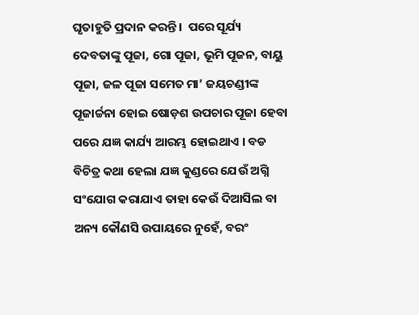ଘୃତାହୁତି ପ୍ରଦାନ କରନ୍ତି ।  ପରେ ସୂର୍ଯ୍ୟ ଦେବତାଙ୍କୁ ପୂଜା, ଗୋ ପୂଜା, ଭୂମି ପୂଜନ, ବାୟୁ ପୂଜା, ଜଳ ପୂଜା ସମେତ ମା’ ଜୟଚଣ୍ଡୀଙ୍କ ପୂଜାର୍ଚ୍ଚନା ହୋଇ ଷୋଡ଼ଶ ଉପଚାର ପୂଜା ହେବା ପରେ ଯଜ୍ଞ କାର୍ଯ୍ୟ ଆରମ୍ଭ ହୋଇଥାଏ । ବଡ ବିଚିତ୍ର କଥା ହେଲା ଯଜ୍ଞ କୁଣ୍ଡରେ ଯେଉଁ ଅଗ୍ନି ସଂଯୋଗ କରାଯାଏ ତାହା କେଉଁ ଦିଆସିଲ ବା ଅନ୍ୟ କୌଣସି ଉପାୟରେ ନୁହେଁ, ବରଂ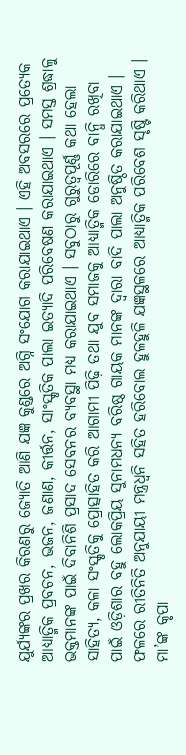ଯୁର୍ଯ୍ୟଙ୍କର ପ୍ରଖର କିରଣରୁ ଜ୍ୟୋତି ଆଣି ଯଜ୍ଞ କୁଣ୍ଡରେ ଅଗ୍ନି ସଂଯୋଗ କରାଯାଇଥାଏ । ଏହି ଅବସରରେ ପ୍ରତ୍ୟେକ ଆଧ୍ୟାତ୍ମିକ ପ୍ରବଚନ, ଭଜନ, ଜଣାଣ, କୀର୍ତ୍ତନ, ସାଂସ୍କୃତିକ ପାଲା ଇତ୍ୟାଦି ପରିବେଷଣ କରାଯାଇଥାଏ । ସମସ୍ତ ଶ୍ରଦ୍ଧାଳୁ ଭକ୍ତମାନଙ୍କ ପାଇଁ ଦିବାନିଶି ପ୍ରସାଦ ସେବନର ବ୍ୟବସ୍ଥା ମଧ୍ୟ କରାଯାଇଥାଏ । ସବୁଠାରୁ ଗୁରୁତ୍ୱପୂର୍ଣ୍ଣ କଥା ହେଲା ସାହିତ୍ୟ, କଳା ସଂସ୍କୃତିକୁ ପ୍ରୋତ୍ସାହିତ କରି ଆଗାମୀ ପିଢ଼ି ତଥା ଯୁବ ସମାଜକୁ ଆଧ୍ୟାତ୍ମିକ ଡୋରିରେ ବାନ୍ଧି ରଖିବା ପାଇଁ ଓଡ଼ିଶାର ବହୁ ଲୋକପ୍ରିୟ ସୁନାମଧନ୍ୟ ବରିଷ୍ଠ ଗାୟକ ମାନଙ୍କ ଦ୍ୱାରା ବାଦି ପାଲା ଅନୁଷ୍ଠିତ କରାଯାଇଥାଏ । ଫଳରେ ରୀତିନିତି ଅନୁଯାୟୀ ମନ୍ତ୍ରଧ୍ୱନି ସହିତ ହରିବୋଲ ହୁଳହୁଳି ଯଜ୍ଞସ୍ଥଳରେ ଆଧ୍ୟାତ୍ମିକ ପରିବେଶ ସୃଷ୍ଟି କରିଥାଏ । ମା’ଙ୍କ କୃପା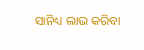ସାନିଧ୍ୟ ଲାଭ କରିବା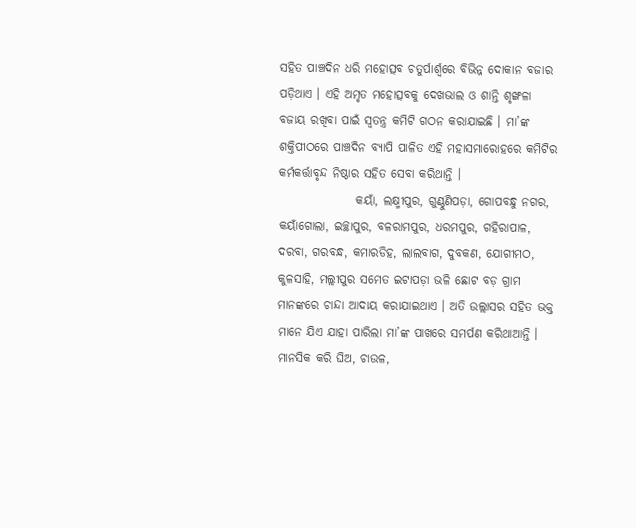ସହିତ ପାଞ୍ଚଦିନ ଧରି ମହୋତ୍ସବ ଚତୁର୍ପାର୍ଶ୍ୱରେ ବିଭିନ୍ନ ଦୋକାନ ବଜାର ପଡ଼ିଥାଏ । ଏହି ଅମୃତ ମହୋତ୍ସବକୁ ଦେଖଭାଲ ଓ ଶାନ୍ତି ଶୃଙ୍ଖଳା ବଜାୟ ରଖିବା ପାଇଁ ସ୍ୱତନ୍ତ୍ର କମିଟି ଗଠନ କରାଯାଇଛି । ମା’ଙ୍କ ଶକ୍ତିପୀଠରେ ପାଞ୍ଚଦିନ ବ୍ୟାପି ପାଳିତ ଏହି ମହାସମାରୋହରେ କମିଟିର କର୍ମକର୍ତ୍ତାବୃନ୍ଦ ନିଷ୍ଠାର ସହିତ ସେବା କରିଥାନ୍ତି ।
                କୟାଁ, ଲକ୍ଷ୍ମୀପୁର, ଗୁଣ୍ଠୁଣିପଡ଼ା, ଗୋପବନ୍ଧୁ ନଗର, କୟାଁଗୋଲା, ଇଚ୍ଛାପୁର, ବଳରାମପୁର, ଧରମପୁର, ଗହିରାପାଳ, ଦରବା, ଗରବନ୍ଧ, କମାରଡିହ, ଲାଲବାଗ, ଦୁବକଣ, ଯୋଗୀମଠ, କୁଳସାହି, ମଲ୍ଲୀପୁର ସମେତ ଇଟାପଡ଼ା ଭଳି ଛୋଟ ବଡ଼ ଗ୍ରାମ ମାନଙ୍କରେ ଚାନ୍ଦା ଆଦାୟ କରାଯାଇଥାଏ । ଅତି ଉଲ୍ଲାସର ସହିତ ଭକ୍ତ ମାନେ ଯିଏ ଯାହା ପାରିଲା ମା’ଙ୍କ ପାଖରେ ସମର୍ପଣ କରିଥାଆନ୍ତି । ମାନସିକ କରି ଘିଅ, ଚାଉଳ,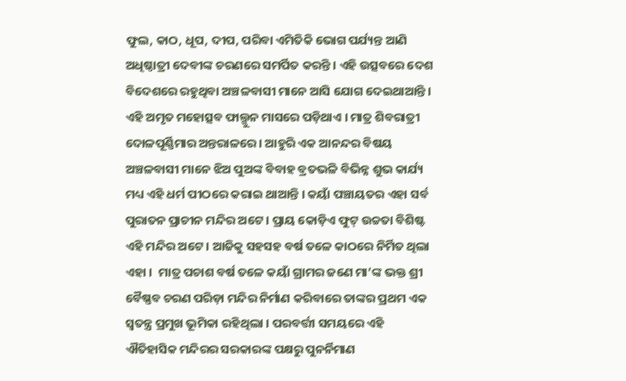ଫୁଲ, କାଠ, ଧୂପ, ଦୀପ, ପରିବା ଏମିତିକି ଭୋଗ ପର୍ଯ୍ୟନ୍ତ ଆଣି ଅଧିଷ୍ଠାତ୍ରୀ ଦେବୀଙ୍କ ଚରଣରେ ସମର୍ପିତ କରନ୍ତି । ଏହି ଉତ୍ସବରେ ଦେଶ ବିଦେଶରେ ରହୁଥିବା ଅଞ୍ଚଳବାସୀ ମାନେ ଆସି ଯୋଗ ଦେଇଥାଆନ୍ତି । ଏହି ଅମୃତ ମହୋତ୍ସବ ଫାଲ୍ଗୁନ ମାସରେ ପଡ଼ିଥାଏ । ମାତ୍ର ଶିବରାତ୍ରୀ ଦୋଳପୂର୍ଣ୍ଣିମାର ଅନ୍ତରାଳରେ । ଆହୁରି ଏକ ଆନନ୍ଦର ବିଷୟ ଅଞ୍ଚଳବାସୀ ମାନେ ଝିଅ ପୁଅଙ୍କ ବିବାହ ବ୍ରତଭଳି ବିଭିନ୍ନ ଶୁଭ କାର୍ଯ୍ୟ ମଧ୍ୟ ଏହି ଧର୍ମ ପୀଠରେ କରାଇ ଥାଆନ୍ତି । କୟାଁ ପଞ୍ଚାୟତର ଏହା ସର୍ବ ପୁରାତନ ପ୍ରାଚୀନ ମନ୍ଦିର ଅଟେ । ପ୍ରାୟ କୋଡ଼ିଏ ଫୁଟ୍ ଉଚ୍ଚତା ବିଶିଷ୍ଟ ଏହି ମନ୍ଦିର ଅଟେ । ଆଜିକୁ ସହସହ ବର୍ଷ ତଳେ କାଠରେ ନିର୍ମିତ ଥିଲା ଏହା ।  ମାତ୍ର ପଚାଶ ବର୍ଷ ତଳେ କୟାଁ ଗ୍ରାମର ଜଣେ ମା’ଙ୍କ ଭକ୍ତ ଶ୍ରୀ ବୈଷ୍ଣବ ଚରଣ ପରିଡ଼ା ମନ୍ଦିର ନିର୍ମାଣ କରିବାରେ ତାଙ୍କର ପ୍ରଥମ ଏକ ସ୍ୱତନ୍ତ୍ର ପ୍ରମୁଖ ଭୂମିକା ରହିଥିଲା । ପରବର୍ତ୍ତୀ ସମୟରେ ଏହି ଐତିହାସିକ ମନ୍ଦିରର ସରକାରଙ୍କ ପକ୍ଷରୁ ପୁନର୍ନିମାଣ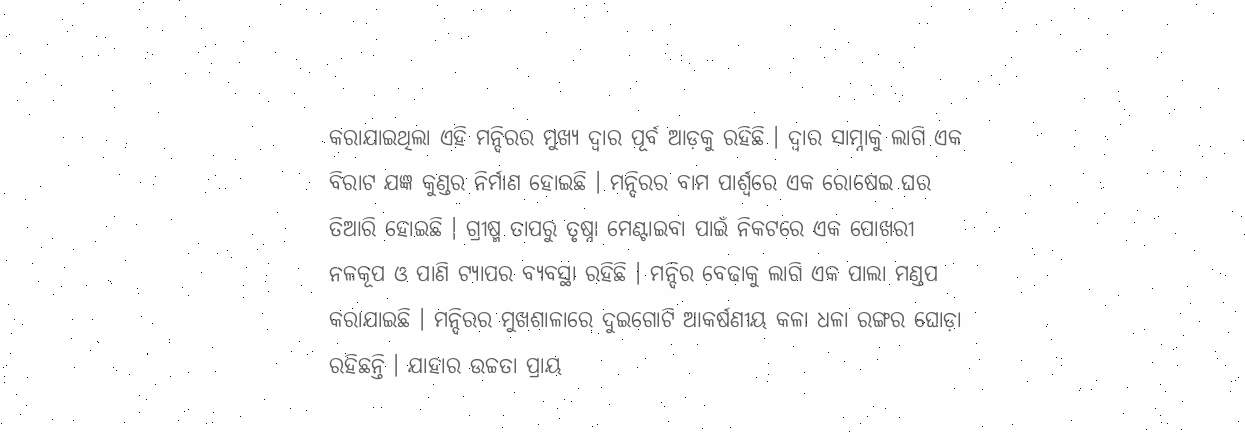କରାଯାଇଥିଲା ଏହି ମନ୍ଦିରର ମୁଖ୍ୟ ଦ୍ୱାର ପୂର୍ବ ଆଡ଼କୁ ରହିଛି । ଦ୍ୱାର ସାମ୍ନାକୁ ଲାଗି ଏକ ବିରାଟ ଯଜ୍ଞ କୁଣ୍ଡର ନିର୍ମାଣ ହୋଇଛି । ମନ୍ଦିରର ବାମ ପାର୍ଶ୍ୱରେ ଏକ ରୋଷେଇ ଘର ତିଆରି ହୋଇଛି । ଗ୍ରୀଷ୍ମ ତାପରୁ ତୃଷ୍ନା ମେଣ୍ଟାଇବା ପାଇଁ ନିକଟରେ ଏକ ପୋଖରୀ ନଳକୂପ ଓ ପାଣି ଟ୍ୟାପର ବ୍ୟବସ୍ଥା ରହିଛି । ମନ୍ଦିର ବେଢାକୁ ଲାଗି ଏକ ପାଲା ମଣ୍ଡପ କରାଯାଇଛି । ମନ୍ଦିରର ମୁଖଶାଳାରେ ଦୁଇଗୋଟି ଆକର୍ଷଣୀୟ କଳା ଧଳା ରଙ୍ଗର ଘୋଡ଼ା ରହିଛନ୍ତି । ଯାହାର ଉଚ୍ଚତା ପ୍ରାୟ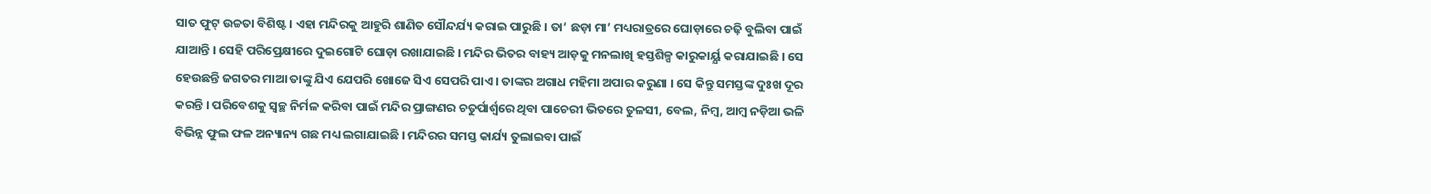ସାତ ଫୁଟ୍ ଉଚ୍ଚତା ବିଶିଷ୍ଟ । ଏହା ମନ୍ଦିରକୁ ଆହୁରି ଶାଣିତ ସୌନ୍ଦର୍ଯ୍ୟ କରାଇ ପାରୁଛି । ତା’ ଛଡ଼ା ମା’ ମଧ୍ୟରାତ୍ରରେ ଘୋଡ଼ାରେ ଚଢ଼ି ବୁଲିବା ପାଇଁ ଯାଆନ୍ତି । ସେହି ପରିପ୍ରେକ୍ଷୀରେ ଦୁଇଗୋଟି ଘୋଡ଼ା ରଖାଯାଇଛି । ମନ୍ଦିର ଭିତର ବାହ୍ୟ ଆଡ଼କୁ ମନଲାଖି ହସ୍ତଶିଳ୍ପ କାରୁକାର୍ୟ୍ଯ କରାଯାଇଛି । ସେ ହେଉଛନ୍ତି ଜଗତର ମାଆ ତାଙ୍କୁ ଯିଏ ଯେପରି ଖୋଜେ ସିଏ ସେପରି ପାଏ । ତାଙ୍କର ଅଗାଧ ମହିମା ଅପାର କରୁଣା । ସେ କିନ୍ତୁ ସମସ୍ତଙ୍କ ଦୁଃଖ ଦୂର କରନ୍ତି । ପରିବେଶକୁ ସ୍ୱଚ୍ଛ ନିର୍ମଳ କରିବା ପାଇଁ ମନ୍ଦିର ପ୍ରାଙ୍ଗଣର ଚତୁର୍ପାର୍ଶ୍ୱରେ ଥିବା ପାଚେରୀ ଭିତରେ ତୁଳସୀ, ବେଲ, ନିମ୍ବ, ଆମ୍ବ ନଡ଼ିଆ ଭଳି ବିଭିନ୍ନ ଫୁଲ ଫଳ ଅନ୍ୟାନ୍ୟ ଗଛ ମଧ୍ୟ ଲଗାଯାଇଛି । ମନ୍ଦିରର ସମସ୍ତ କାର୍ଯ୍ୟ ତୁଲାଇବା ପାଇଁ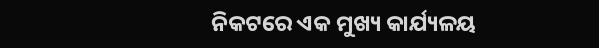ନିକଟରେ ଏକ ମୁଖ୍ୟ କାର୍ଯ୍ୟଳୟ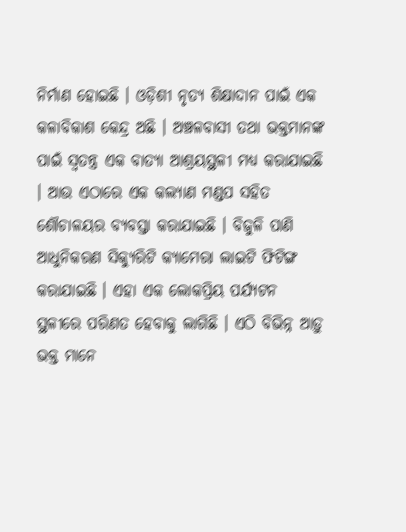ନିର୍ମାଣ ହୋଇଛି । ଓଡ଼ିଶୀ ନୃତ୍ୟ ଶିକ୍ଷାଦାନ ପାଇଁ ଏକ କଳାବିକାଶ କେନ୍ଦ୍ର ଅଛି । ଅଞ୍ଚଳବାସୀ ତଥା ଭକ୍ତମାନଙ୍କ ପାଇଁ ସ୍ୱତନ୍ତ୍ର ଏକ ବାତ୍ୟା ଆଶ୍ରୟସ୍ଥଳୀ ମଧ୍ୟ କରାଯାଇଛି । ଆଉ ଏଠାରେ ଏକ କଲ୍ୟାଣ ମଣ୍ଡପ ସହିତ ଶୌଚାଳୟର ବ୍ୟବସ୍ତା କରାଯାଇଛି । ବିଜୁଳି ପାଣି ଆଧୁନିକରଣ ସିକ୍ୟୁରିଟି କ୍ୟାମେରା ଲାଇଟି ଫିଟିଙ୍ଗ କରାଯାଇଛି । ଏହା ଏକ ଲୋକପ୍ରିୟ ପର୍ଯ୍ୟଟନ ସ୍ଥଳୀରେ ପରିଣତ ହେବାକୁ ଲାଗିଛି । ଏଠି ବିଭିନ୍ନ ଆଡ଼ୁ ଭକ୍ତ ମାନେ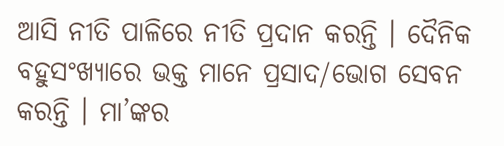ଆସି ନୀତି ପାଳିରେ ନୀତି ପ୍ରଦାନ କରନ୍ତି । ଦୈନିକ ବହୁସଂଖ୍ୟାରେ ଭକ୍ତ ମାନେ ପ୍ରସାଦ/ଭୋଗ ସେବନ କରନ୍ତି । ମା’ଙ୍କର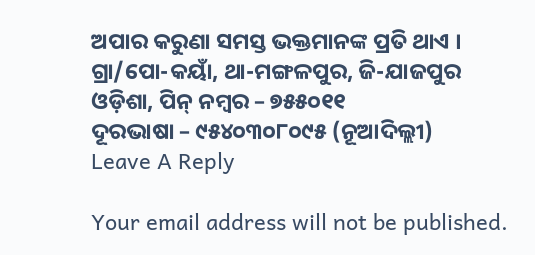ଅପାର କରୁଣା ସମସ୍ତ ଭକ୍ତମାନଙ୍କ ପ୍ରତି ଥାଏ ।
ଗ୍ରା/ପୋ-କୟାଁ, ଥା-ମଙ୍ଗଳପୁର, ଜି-ଯାଜପୁର
ଓଡ଼ିଶା, ପିନ୍ ନମ୍ବର – ୭୫୫୦୧୧
ଦୂରଭାଷା – ୯୫୪୦୩୦୮୦୯୫ (ନୂଆଦିଲ୍ଲୀ)
Leave A Reply

Your email address will not be published.